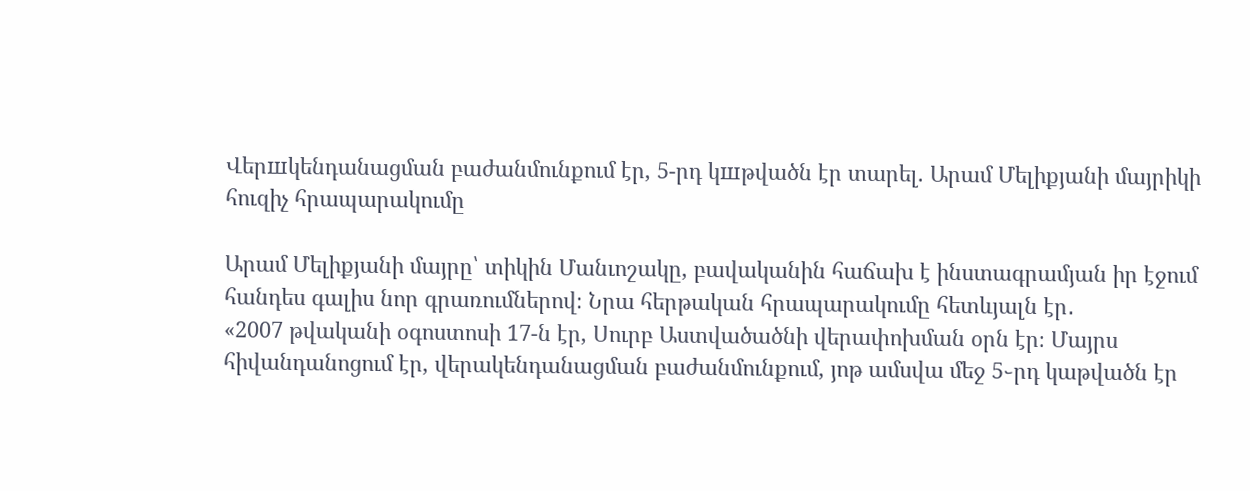Վերшկենդանացման բաժանմունքում էր, 5-րդ կшթվածն էր տարել. Արամ Մելիքյանի մայրիկի հուզիչ հրապարակումը

Արամ Մելիքյանի մայրը՝ տիկին Մանւոշակը, բավականին հաճախ է ինստագրամյան իր էջում հանդես գալիս նոր գրառումներով։ Նրա հերթական հրապարակումը հետևյալն էր․
«2007 թվականի օգոստոսի 17-ն էր, Սուրբ Աստվածածնի վերափոխման օրն էր։ Մայրս հիվանդանոցում էր, վերակենդանացման բաժանմունքում, յոթ ամսվա մեջ 5֊րդ կաթվածն էր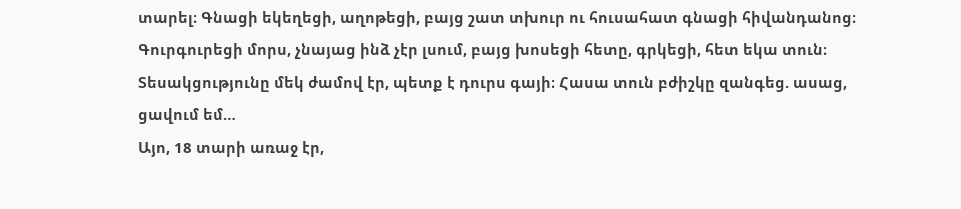տարել։ Գնացի եկեղեցի, աղոթեցի, բայց շատ տխուր ու հուսահատ գնացի հիվանդանոց։ Գուրգուրեցի մորս, չնայաց ինձ չէր լսում, բայց խոսեցի հետը, գրկեցի, հետ եկա տուն։ Տեսակցությունը մեկ ժամով էր, պետք է դուրս գայի։ Հասա տուն բժիշկը զանգեց. ասաց, ցավում եմ…
Այո, 18 տարի առաջ էր,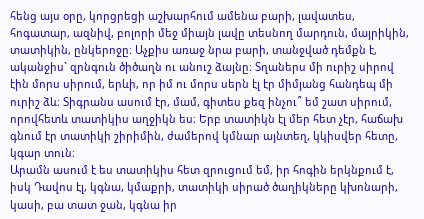հենց այս օրը, կորցրեցի աշխարհում ամենա բարի, լավատես, հոգատար, ազնիվ, բոլորի մեջ միայն լավը տեսնող մարդուն, մայրիկին, տատիկին, ընկերոջը։ Աչքիս առաջ նրա բարի, տանջված դեմքն է, ականջիս` զրնգուն ծիծաղն ու անուշ ձայնը։ Տղաներս մի ուրիշ սիրով էին մորս սիրում, երևի, որ իմ ու մորս սերն էլ էր միմյանց հանդեպ մի ուրիշ ձև։ Տիգրանս ասում էր, մամ, գիտես քեզ ինչու՞ եմ շատ սիրում, որովհետև տատիկիս աղջիկն ես։ Երբ տատիկն էլ մեր հետ չէր, հաճախ գնում էր տատիկի շիրիմին, ժամերով կմնար այնտեղ, կկիսվեր հետը, կգար տուն։
Արամն ասում է ես տատիկիս հետ զրուցում եմ, իր հոգին երկնքում է, իսկ Դավոս էլ, կգնա, կմաքրի, տատիկի սիրած ծաղիկները կխոնարի, կասի, բա տատ ջան, կգնա իր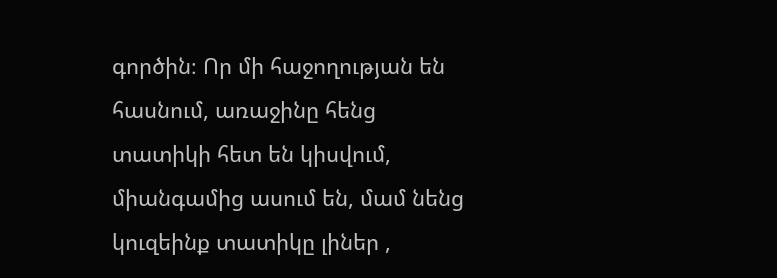գործին։ Որ մի հաջողության են հասնում, առաջինը հենց տատիկի հետ են կիսվում, միանգամից ասում են, մամ նենց կուզեինք տատիկը լիներ ,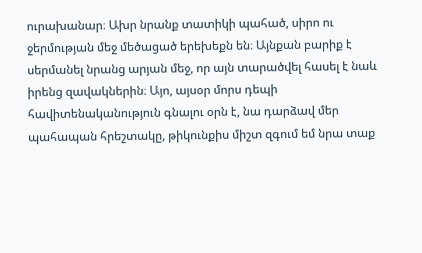ուրախանար։ Ախր նրանք տատիկի պահած, սիրո ու ջերմության մեջ մեծացած երեխեքն են։ Այնքան բարիք է սերմանել նրանց արյան մեջ, որ այն տարածվել հասել է նաև իրենց զավակներին։ Այո, այսօր մորս դեպի հավիտենականություն գնալու օրն է, նա դարձավ մեր պահապան հրեշտակը, թիկունքիս միշտ զգում եմ նրա տաք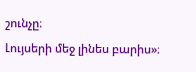շունչը։
Լույսերի մեջ լինես բարիս»։